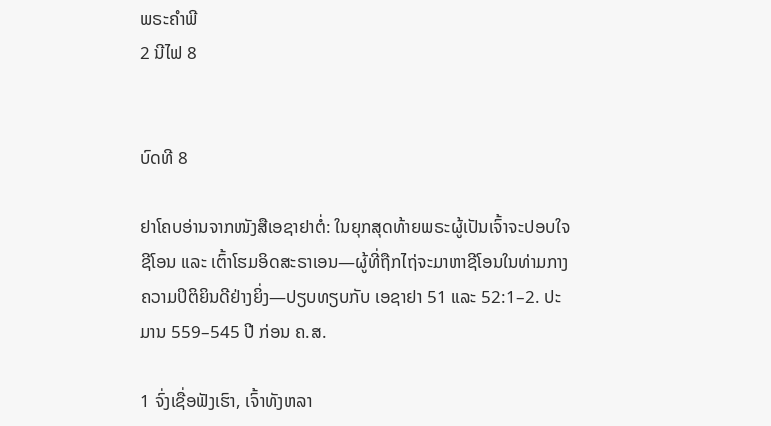ພຣະຄຳພີ
2 ນີໄຟ 8


ບົດທີ 8

ຢາໂຄບອ່ານຈາກໜັງສືເອຊາຢາຕໍ່: ໃນຍຸກສຸດທ້າຍພຣະຜູ້ເປັນເຈົ້າຈະປອບໃຈຊີໂອນ ແລະ ເຕົ້າໂຮມອິດສະຣາເອນ—ຜູ້ທີ່ຖືກໄຖ່ຈະມາຫາຊີໂອນໃນທ່າມກາງຄວາມປິຕິຍິນດີຢ່າງຍິ່ງ—ປຽບທຽບກັບ ເອຊາຢາ 51 ແລະ 52:1–2. ປະມານ 559–545 ປີ ກ່ອນ ຄ.ສ.

1 ຈົ່ງເຊື່ອຟັງເຮົາ, ເຈົ້າທັງຫລາ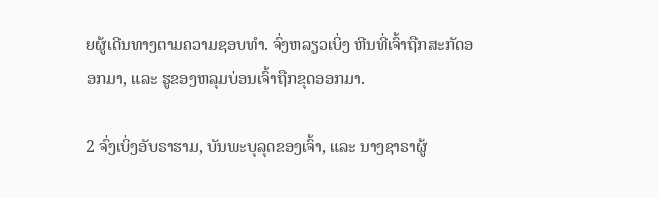ຍຜູ້ເດີນທາງຕາມຄວາມຊອບທຳ. ຈົ່ງຫລຽວເບິ່ງ ຫີນທີ່ເຈົ້າຖືກສະກັດອອກມາ, ແລະ ຮູຂອງຫລຸມບ່ອນເຈົ້າຖືກຂຸດອອກມາ.

2 ຈົ່ງເບິ່ງອັບຣາຮາມ, ບັນພະບຸລຸດຂອງເຈົ້າ, ແລະ ນາງຊາຣາຜູ້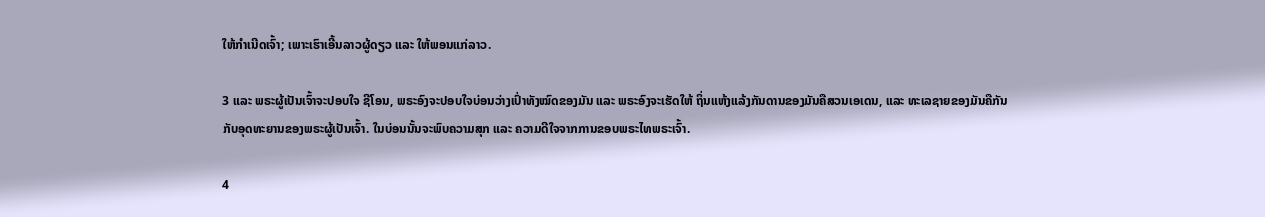ໃຫ້ກຳເນີດເຈົ້າ; ເພາະເຮົາເອີ້ນລາວຜູ້ດຽວ ແລະ ໃຫ້ພອນແກ່ລາວ.

3 ແລະ ພຣະຜູ້ເປັນເຈົ້າຈະປອບໃຈ ຊີໂອນ, ພຣະອົງຈະປອບໃຈບ່ອນວ່າງເປົ່າທັງໝົດຂອງມັນ ແລະ ພຣະອົງຈະເຮັດໃຫ້ ຖິ່ນແຫ້ງແລ້ງກັນດານຂອງມັນຄືສວນເອເດນ, ແລະ ທະເລຊາຍຂອງມັນຄືກັນກັບອຸດທະຍານຂອງພຣະຜູ້ເປັນເຈົ້າ. ໃນບ່ອນນັ້ນຈະພົບຄວາມສຸກ ແລະ ຄວາມດີໃຈຈາກການຂອບພຣະໄທພຣະເຈົ້າ.

4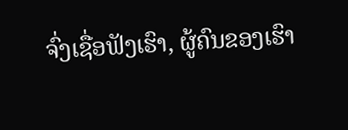ຈົ່ງເຊື່ອຟັງເຮົາ, ຜູ້ຄົນຂອງເຮົາ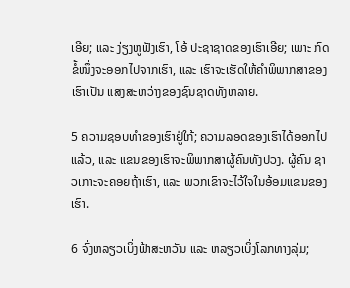ເອີຍ; ແລະ ງ່ຽງຫູຟັງເຮົາ, ໂອ້ ປະຊາຊາດຂອງເຮົາເອີຍ; ເພາະ ກົດຂໍ້ໜຶ່ງຈະອອກໄປຈາກເຮົາ, ແລະ ເຮົາຈະເຮັດໃຫ້ຄຳພິພາກສາຂອງເຮົາເປັນ ແສງສະຫວ່າງຂອງຊົນຊາດທັງຫລາຍ.

5 ຄວາມຊອບທຳຂອງເຮົາຢູ່ໃກ້; ຄວາມລອດຂອງເຮົາໄດ້ອອກໄປແລ້ວ, ແລະ ແຂນຂອງເຮົາຈະພິພາກສາຜູ້ຄົນທັງປວງ. ຜູ້ຄົນ ຊາວເກາະຈະຄອຍຖ້າເຮົາ, ແລະ ພວກເຂົາຈະໄວ້ໃຈໃນອ້ອມແຂນຂອງເຮົາ.

6 ຈົ່ງຫລຽວເບິ່ງຟ້າສະຫວັນ ແລະ ຫລຽວເບິ່ງໂລກທາງລຸ່ມ;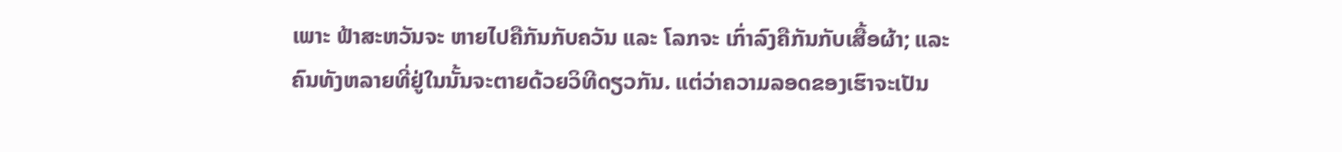ເພາະ ຟ້າສະຫວັນຈະ ຫາຍໄປຄືກັນກັບຄວັນ ແລະ ໂລກຈະ ເກົ່າລົງຄືກັນກັບເສື້ອຜ້າ; ແລະ ຄົນທັງຫລາຍທີ່ຢູ່ໃນນັ້ນຈະຕາຍດ້ວຍວິທີດຽວກັນ. ແຕ່ວ່າຄວາມລອດຂອງເຮົາຈະເປັນ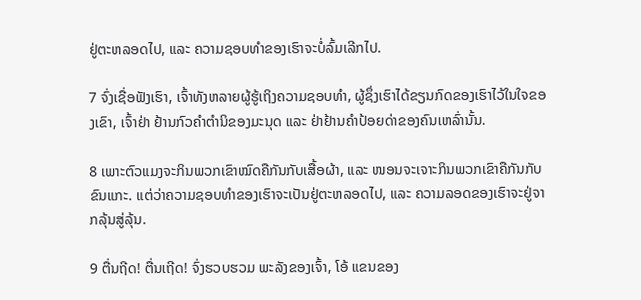ຢູ່ຕະຫລອດໄປ, ແລະ ຄວາມຊອບທຳຂອງເຮົາຈະບໍ່ລົ້ມເລີກໄປ.

7 ຈົ່ງເຊື່ອຟັງເຮົາ, ເຈົ້າທັງຫລາຍຜູ້ຮູ້ເຖິງຄວາມຊອບທຳ, ຜູ້ຊຶ່ງເຮົາໄດ້ຂຽນກົດຂອງເຮົາໄວ້ໃນໃຈຂອງເຂົາ, ເຈົ້າຢ່າ ຢ້ານກົວຄຳຕຳນິຂອງມະນຸດ ແລະ ຢ່າຢ້ານຄຳປ້ອຍດ່າຂອງຄົນເຫລົ່ານັ້ນ.

8 ເພາະຕົວແມງຈະກິນພວກເຂົາໝົດຄືກັນກັບເສື້ອຜ້າ, ແລະ ໜອນຈະເຈາະກິນພວກເຂົາຄືກັນກັບຂົນແກະ. ແຕ່ວ່າຄວາມຊອບທຳຂອງເຮົາຈະເປັນຢູ່ຕະຫລອດໄປ, ແລະ ຄວາມລອດຂອງເຮົາຈະຢູ່ຈາກລຸ້ນສູ່ລຸ້ນ.

9 ຕື່ນຖີດ! ຕື່ນເຖີດ! ຈົ່ງຮວບຮວມ ພະລັງຂອງເຈົ້າ, ໂອ້ ແຂນຂອງ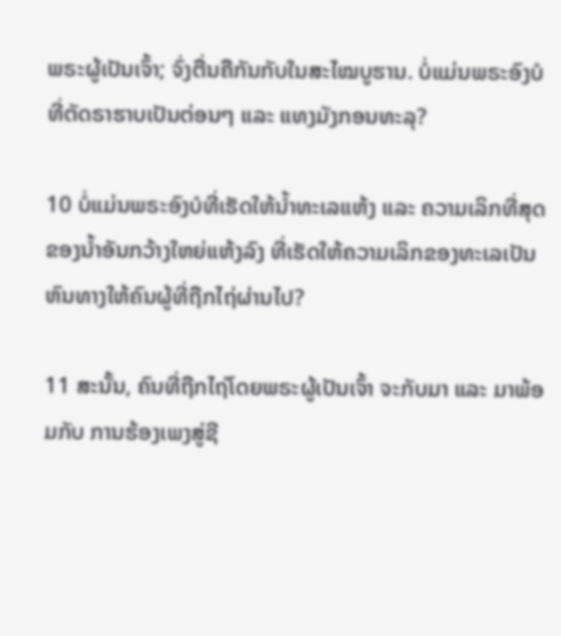ພຣະຜູ້ເປັນເຈົ້າ; ຈົ່ງຕື່ນຄືກັນກັບໃນສະໄໝບູຮານ. ບໍ່ແມ່ນພຣະອົງບໍທີ່ຕັດຣາຮາບເປັນຕ່ອນໆ ແລະ ແທງມັງກອນທະລຸ?

10 ບໍ່ແມ່ນພຣະອົງບໍທີ່ເຮັດໃຫ້ນ້ຳທະເລແຫ້ງ ແລະ ຄວາມເລິກທີ່ສຸດຂອງນ້ຳອັນກວ້າງໃຫຍ່ແຫ້ງລົງ ທີ່ເຮັດໃຫ້ຄວາມເລິກຂອງທະເລເປັນ ຫົນທາງໃຫ້ຄົນຜູ້ທີ່ຖືກໄຖ່ຜ່ານໄປ?

11 ສະນັ້ນ, ຄົນທີ່ຖືກໄຖ່ໂດຍພຣະຜູ້ເປັນເຈົ້າ ຈະກັບມາ ແລະ ມາພ້ອມກັບ ການຮ້ອງເພງສູ່ຊີ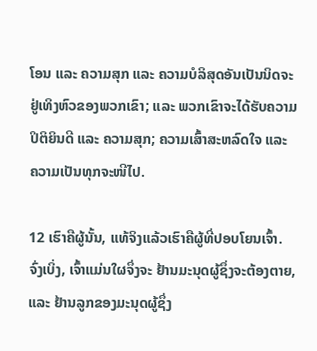ໂອນ ແລະ ຄວາມສຸກ ແລະ ຄວາມບໍລິສຸດອັນເປັນນິດຈະຢູ່ເທິງຫົວຂອງພວກເຂົາ; ແລະ ພວກເຂົາຈະໄດ້ຮັບຄວາມປິຕິຍິນດີ ແລະ ຄວາມສຸກ; ຄວາມເສົ້າສະຫລົດໃຈ ແລະ ຄວາມເປັນທຸກຈະໜີໄປ.

12 ເຮົາຄືຜູ້ນັ້ນ, ແທ້ຈິງແລ້ວເຮົາຄືຜູ້ທີ່ປອບໂຍນເຈົ້າ. ຈົ່ງເບິ່ງ, ເຈົ້າແມ່ນໃຜຈຶ່ງຈະ ຢ້ານມະນຸດຜູ້ຊຶ່ງຈະຕ້ອງຕາຍ, ແລະ ຢ້ານລູກຂອງມະນຸດຜູ້ຊຶ່ງ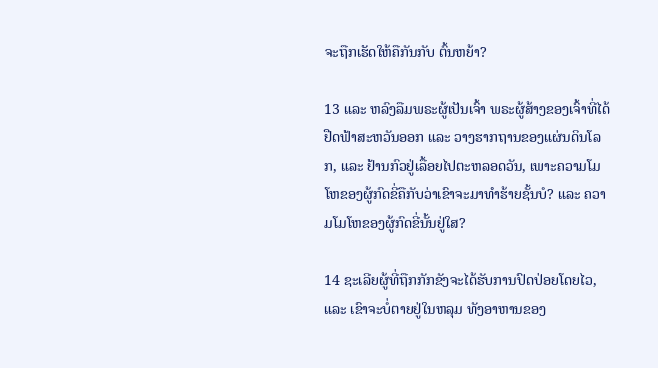ຈະຖືກເຮັດໃຫ້ຄືກັນກັບ ຕົ້ນຫຍ້າ?

13 ແລະ ຫລົງລືມພຣະຜູ້ເປັນເຈົ້າ ພຣະຜູ້ສ້າງຂອງເຈົ້າທີ່ໄດ້ຢືດຟ້າສະຫວັນອອກ ແລະ ວາງຮາກຖານຂອງແຜ່ນດິນໂລກ, ແລະ ຢ້ານກົວຢູ່ເລື້ອຍໄປຕະຫລອດວັນ, ເພາະຄວາມໂມໂຫຂອງຜູ້ກົດຂີ່ຄືກັບວ່າເຂົາຈະມາທຳຮ້າຍຊັ້ນບໍ? ແລະ ຄວາມໂມໂຫຂອງຜູ້ກົດຂີ່ນັ້ນຢູ່ໃສ?

14 ຊະເລີຍຜູ້ທີ່ຖືກກັກຂັງຈະໄດ້ຮັບການປົດປ່ອຍໂດຍໄວ, ແລະ ເຂົາຈະບໍ່ຕາຍຢູ່ໃນຫລຸມ ທັງອາຫານຂອງ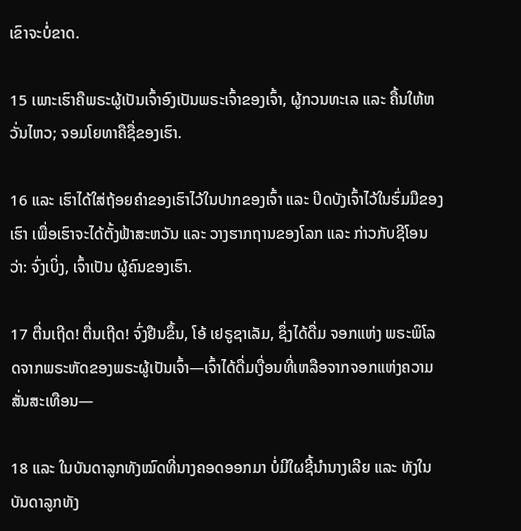ເຂົາຈະບໍ່ຂາດ.

15 ເພາະເຮົາຄືພຣະຜູ້ເປັນເຈົ້າອົງເປັນພຣະເຈົ້າຂອງເຈົ້າ, ຜູ້ກວນທະເລ ແລະ ຄື້ນໃຫ້ຫວັ່ນໄຫວ; ຈອມໂຍທາຄືຊື່ຂອງເຮົາ.

16 ແລະ ເຮົາໄດ້ໃສ່ຖ້ອຍຄຳຂອງເຮົາໄວ້ໃນປາກຂອງເຈົ້າ ແລະ ປິດບັງເຈົ້າໄວ້ໃນຮົ່ມມືຂອງເຮົາ ເພື່ອເຮົາຈະໄດ້ຕັ້ງຟ້າສະຫວັນ ແລະ ວາງຮາກຖານຂອງໂລກ ແລະ ກ່າວກັບຊີໂອນວ່າ: ຈົ່ງເບິ່ງ, ເຈົ້າເປັນ ຜູ້ຄົນຂອງເຮົາ.

17 ຕື່ນເຖີດ! ຕື່ນເຖີດ! ຈົ່ງຢືນຂຶ້ນ, ໂອ້ ເຢຣູຊາເລັມ, ຊຶ່ງໄດ້ດື່ມ ຈອກແຫ່ງ ພຣະພິໂລດຈາກພຣະຫັດຂອງພຣະຜູ້ເປັນເຈົ້າ—ເຈົ້າໄດ້ດື່ມເງື່ອນທີ່ເຫລືອຈາກຈອກແຫ່ງຄວາມສັ່ນສະເທືອນ—

18 ແລະ ໃນບັນດາລູກທັງໝົດທີ່ນາງຄອດອອກມາ ບໍ່ມີໃຜຊີ້ນຳນາງເລີຍ ແລະ ທັງໃນບັນດາລູກທັງ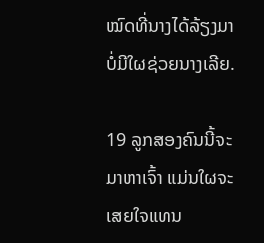ໝົດທີ່ນາງໄດ້ລ້ຽງມາບໍ່ມີໃຜຊ່ວຍນາງເລີຍ.

19 ລູກສອງຄົນນີ້ຈະມາຫາເຈົ້າ ແມ່ນໃຜຈະເສຍໃຈແທນ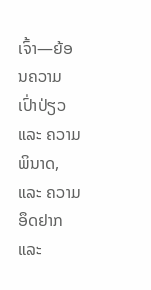ເຈົ້າ—ຍ້ອນຄວາມເປົ່າປ່ຽວ ແລະ ຄວາມພິນາດ, ແລະ ຄວາມອຶດຢາກ ແລະ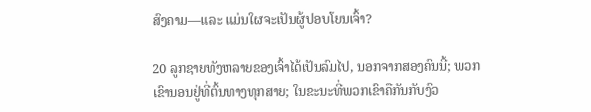ສົງຄາມ—ແລະ ແມ່ນໃຜຈະເປັນຜູ້ປອບໂຍນເຈົ້າ?

20 ລູກຊາຍທັງຫລາຍຂອງເຈົ້າໄດ້ເປັນລົມໄປ, ນອກຈາກສອງຄົນນີ້; ພວກເຂົານອນຢູ່ທີ່ຕົ້ນທາງທຸກສາຍ; ໃນຂະນະທີ່ພວກເຂົາຄືກັນກັບງົວ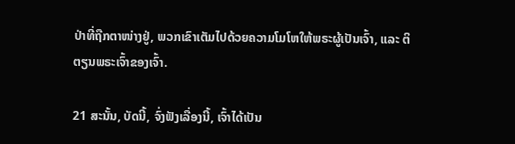ປ່າທີ່ຖືກຕາໜ່າງຢູ່, ພວກເຂົາເຕັມໄປດ້ວຍຄວາມໂມໂຫໃຫ້ພຣະຜູ້ເປັນເຈົ້າ, ແລະ ຕິຕຽນພຣະເຈົ້າຂອງເຈົ້າ.

21 ສະນັ້ນ, ບັດນີ້, ຈົ່ງຟັງເລື່ອງນີ້, ເຈົ້າໄດ້ເປັນ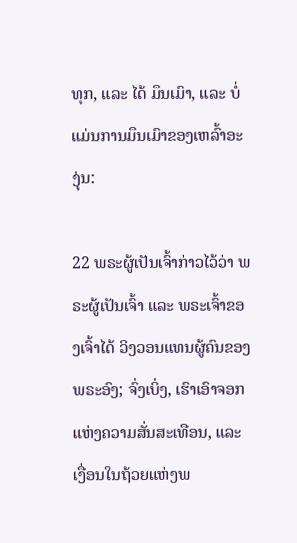ທຸກ, ແລະ ໄດ້ ມຶນເມົາ, ແລະ ບໍ່ແມ່ນການມຶນເມົາຂອງເຫລົ້າອະງຸ່ນ:

22 ພຣະຜູ້ເປັນເຈົ້າກ່າວໄວ້ວ່າ ພຣະຜູ້ເປັນເຈົ້າ ແລະ ພຣະເຈົ້າຂອງເຈົ້າໄດ້ ວິງວອນແທນຜູ້ຄົນຂອງພຣະອົງ; ຈົ່ງເບິ່ງ, ເຮົາເອົາຈອກແຫ່ງຄວາມສັ່ນສະເທືອນ, ແລະ ເງື່ອນໃນຖ້ວຍແຫ່ງພ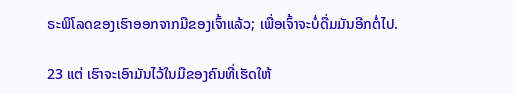ຣະພິໂລດຂອງເຮົາອອກຈາກມືຂອງເຈົ້າແລ້ວ; ເພື່ອເຈົ້າຈະບໍ່ດື່ມມັນອີກຕໍ່ໄປ.

23 ແຕ່ ເຮົາຈະເອົາມັນໄວ້ໃນມືຂອງຄົນທີ່ເຮັດໃຫ້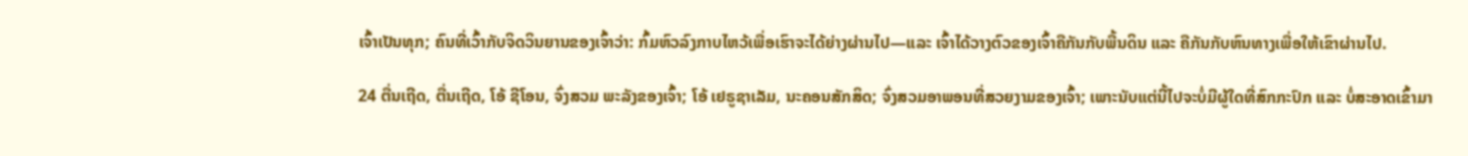ເຈົ້າເປັນທຸກ; ຄົນທີ່ເວົ້າກັບຈິດວິນຍານຂອງເຈົ້າວ່າ: ກົ້ມຫົວລົງກາບໄຫວ້ເພື່ອເຮົາຈະໄດ້ຍ່າງຜ່ານໄປ—ແລະ ເຈົ້າໄດ້ວາງຕົວຂອງເຈົ້າຄືກັນກັບພື້ນດິນ ແລະ ຄືກັນກັບຫົນທາງເພື່ອໃຫ້ເຂົາຜ່ານໄປ.

24 ຕື່ນເຖີດ, ຕື່ນເຖີດ, ໂອ້ ຊີໂອນ, ຈົ່ງສວມ ພະລັງຂອງເຈົ້າ; ໂອ້ ເຢຣູຊາເລັມ, ນະຄອນສັກສິດ; ຈົ່ງສວມອາພອນທີ່ສວຍງາມຂອງເຈົ້າ; ເພາະນັບແຕ່ນີ້ໄປຈະບໍ່ມີຜູ້ໃດທີ່ສົກກະປົກ ແລະ ບໍ່ສະອາດເຂົ້າມາ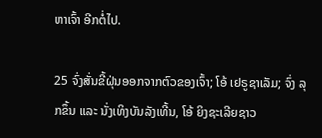ຫາເຈົ້າ ອີກຕໍ່ໄປ.

25 ຈົ່ງສັ່ນຂີ້ຝຸ່ນອອກຈາກຕົວຂອງເຈົ້າ; ໂອ້ ເຢຣູຊາເລັມ; ຈົ່ງ ລຸກຂຶ້ນ ແລະ ນັ່ງເທິງບັນລັງເທີ້ນ, ໂອ້ ຍິງຊະເລີຍຊາວ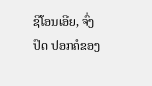ຊີໂອນເອີຍ, ຈົ່ງປົດ ປອກຄໍຂອງ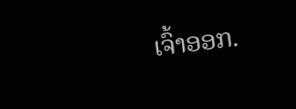ເຈົ້າອອກ.